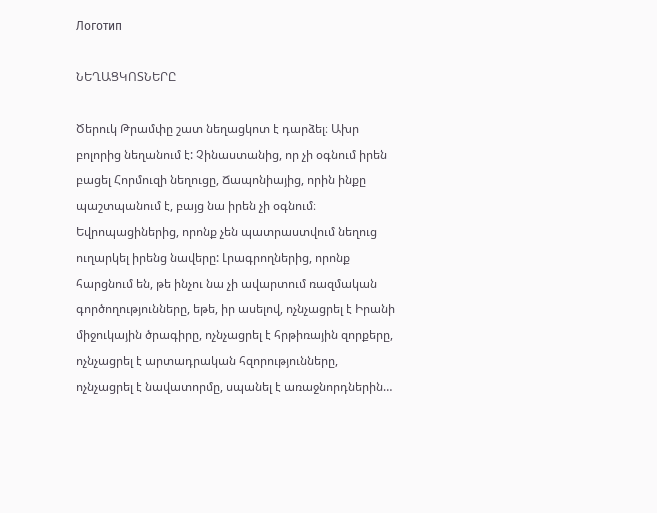Логотип

ՆԵՂԱՑԿՈՏՆԵՐԸ

Ծերուկ Թրամփը շատ նեղացկոտ է դարձել։ Ախր բոլորից նեղանում է: Չինաստանից, որ չի օգնում իրեն բացել Հորմուզի նեղուցը, Ճապոնիայից, որին ինքը պաշտպանում է, բայց նա իրեն չի օգնում։ Եվրոպացիներից, որոնք չեն պատրաստվում նեղուց ուղարկել իրենց նավերը: Լրագրողներից, որոնք հարցնում են, թե ինչու նա չի ավարտում ռազմական գործողությունները, եթե, իր ասելով, ոչնչացրել է Իրանի միջուկային ծրագիրը, ոչնչացրել է հրթիռային զորքերը, ոչնչացրել է արտադրական հզորությունները, ոչնչացրել է նավատորմը, սպանել է առաջնորդներին…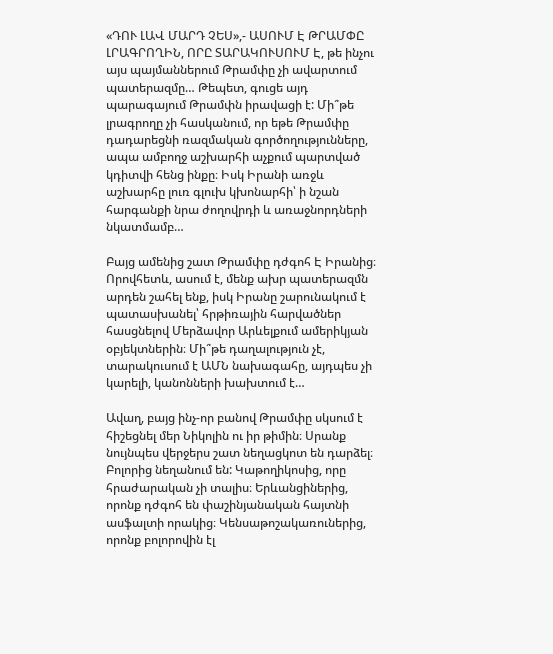«ԴՈՒ ԼԱՎ ՄԱՐԴ ՉԵՍ»,- ԱՍՈՒՄ Է ԹՐԱՄՓԸ ԼՐԱԳՐՈՂԻՆ, ՈՐԸ ՏԱՐԱԿՈՒՍՈՒՄ Է, թե ինչու այս պայմաններում Թրամփը չի ավարտում պատերազմը… Թեպետ, գուցե այդ պարագայում Թրամփն իրավացի է: Մի՞թե լրագրողը չի հասկանում, որ եթե Թրամփը դադարեցնի ռազմական գործողությունները, ապա ամբողջ աշխարհի աչքում պարտված կդիտվի հենց ինքը։ Իսկ Իրանի առջև աշխարհը լուռ գլուխ կխոնարհի՝ ի նշան հարգանքի նրա ժողովրդի և առաջնորդների նկատմամբ…

Բայց ամենից շատ Թրամփը դժգոհ Է Իրանից։ Որովհետև, ասում է, մենք ախր պատերազմն արդեն շահել ենք, իսկ Իրանը շարունակում է պատասխանել՝ հրթիռային հարվածներ հասցնելով Մերձավոր Արևելքում ամերիկյան օբյեկտներին։ Մի՞թե դաղալություն չէ, տարակուսում է ԱՄՆ նախագահը, այդպես չի կարելի, կանոնների խախտում է…

Ավաղ, բայց ինչ-որ բանով Թրամփը սկսում է հիշեցնել մեր Նիկոլին ու իր թիմին։ Սրանք նույնպես վերջերս շատ նեղացկոտ են դարձել։ Բոլորից նեղանում են: Կաթողիկոսից, որը հրաժարական չի տալիս։ Երևանցիներից, որոնք դժգոհ են փաշինյանական հայտնի ասֆալտի որակից։ Կենսաթոշակառուներից, որոնք բոլորովին էլ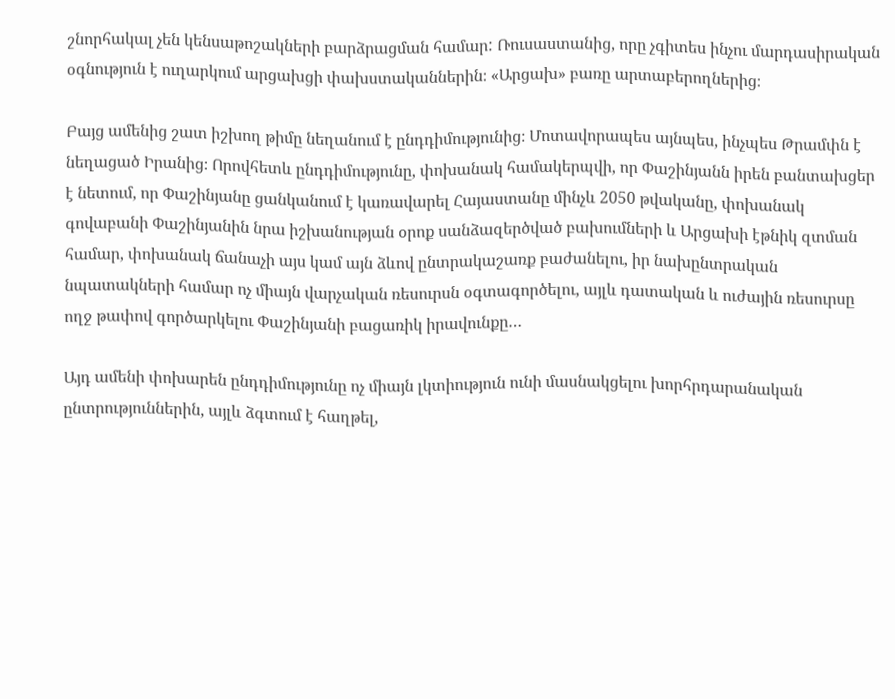շնորհակալ չեն կենսաթոշակների բարձրացման համար: Ռուսաստանից, որը չգիտես ինչու մարդասիրական օգնություն է ուղարկում արցախցի փախստականներին։ «Արցախ» բառը արտաբերողներից։

Բայց ամենից շատ իշխող թիմը նեղանում է ընդդիմությունից։ Մոտավորապես այնպես, ինչպես Թրամփն է նեղացած Իրանից։ Որովհետև ընդդիմությունը, փոխանակ համակերպվի, որ Փաշինյանն իրեն բանտախցեր է նետում, որ Փաշինյանը ցանկանում է կառավարել Հայաստանը մինչև 2050 թվականը, փոխանակ գովաբանի Փաշինյանին նրա իշխանության օրոք սանձազերծված բախումների և Արցախի էթնիկ զտման համար, փոխանակ ճանաչի այս կամ այն ձևով ընտրակաշառք բաժանելու, իր նախընտրական նպատակների համար ոչ միայն վարչական ռեսուրսն օգտագործելու, այլև դատական և ուժային ռեսուրսը ողջ թափով գործարկելու Փաշինյանի բացառիկ իրավունքը…

Այդ ամենի փոխարեն ընդդիմությունը ոչ միայն լկտիություն ունի մասնակցելու խորհրդարանական ընտրություններին, այլև ձգտում է հաղթել,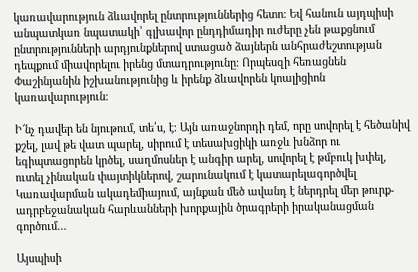կառավարություն ձևավորել ընտրություններից հետո։ Եվ հանուն այդպիսի անպատկառ նպատակի՝ գլխավոր ընդդիմադիր ուժերը չեն թաքցնում ընտրությունների արդյունքներով ստացած ձայներն անհրաժեշտության դեպքում միավորելու իրենց մտադրությունը։ Որպեսզի հեռացնեն Փաշինյանին իշխանությունից և իրենք ձևավորեն կոալիցիոն կառավարություն։

Ի՜նչ դավեր են նյութում, տե՛ս, է։ Այն առաջնորդի դեմ, որը սովորել է հեծանիվ քշել, լավ թե վատ պարել, սիրում է տեսախցիկի առջև խնձոր ու եգիպտացորեն կրծել, սաղմոսներ է անգիր արել, սովորել է թմբուկ խփել, ուտել չինական փայտիկներով, շարունակում է կատարելագործվել Կառավարման ակադեմիայում, այնքան մեծ ավանդ է ներդրել մեր թուրք-ադրբեջանական հարևանների խորքային ծրագրերի իրականացման գործում…

Այսպիսի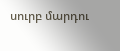սուրբ մարդու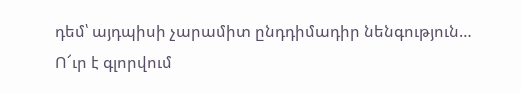դեմ՝ այդպիսի չարամիտ ընդդիմադիր նենգություն… Ո՜ւր է գլորվում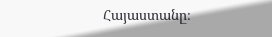Հայաստանը։